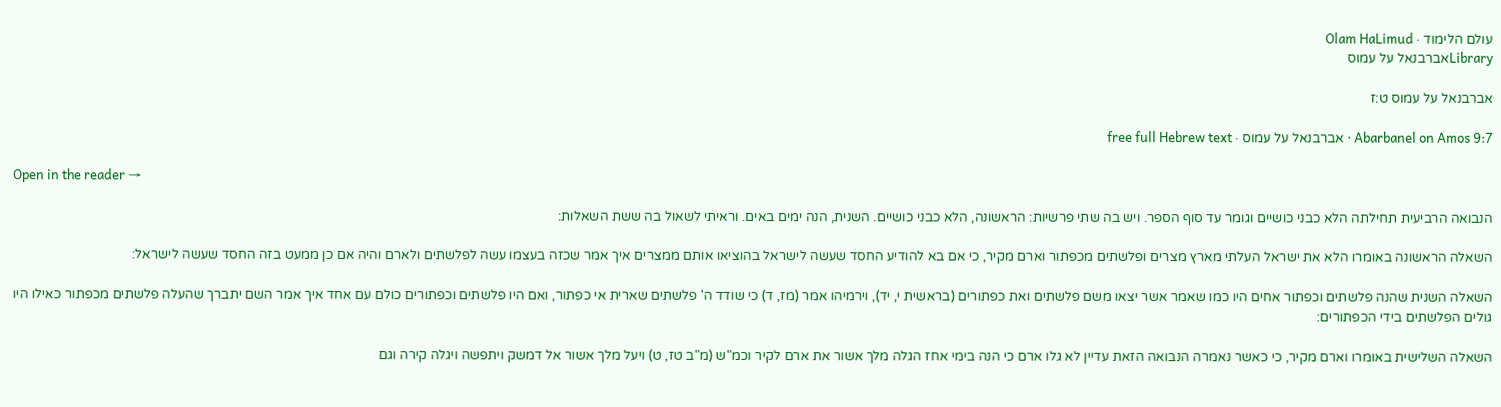עולם הלימוד · Olam HaLimud
Libraryאברבנאל על עמוס

אברבנאל על עמוס ט:ז

Abarbanel on Amos 9:7 · אברבנאל על עמוס · free full Hebrew text

Open in the reader →

הנבואה הרביעית תחילתה הלא כבני כושיים וגומר עד סוף הספר. ויש בה שתי פרשיות: הראשונה, הלא כבני כושיים. השנית, הנה ימים באים. וראיתי לשאול בה ששת השאלות:

השאלה הראשונה באומרו הלא את ישראל העלתי מארץ מצרים ופלשתים מכפתור וארם מקיר, כי אם בא להודיע החסד שעשה לישראל בהוציאו אותם ממצרים איך אמר שכזה בעצמו עשה לפלשתים ולארם והיה אם כן ממעט בזה החסד שעשה לישראל:

השאלה השנית שהנה פלשתים וכפתור אחים היו כמו שאמר אשר יצאו משם פלשתים ואת כפתורים (בראשית י, יד), וירמיהו אמר (מז, ד) כי שודד ה' פלשתים שארית אי כפתור, ואם היו פלשתים וכפתורים כולם עם אחד איך אמר השם יתברך שהעלה פלשתים מכפתור כאילו היו גולים הפלשתים בידי הכפתורים:

השאלה השלישית באומרו וארם מקיר, כי כאשר נאמרה הנבואה הזאת עדיין לא גלו ארם כי הנה בימי אחז הגלה מלך אשור את ארם לקיר וכמ"ש (מ"ב טז, ט) ויעל מלך אשור אל דמשק ויתפשה ויגלה קירה וגם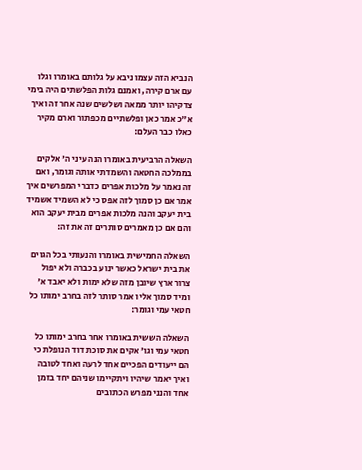הנביא הזה עצמו ניבא על גלותם באומרו וגלו עם ארם קירה, ואמנם גלות הפלשתים היה בימי צדקיהו יותר ממאה ושלשים שנה אחר זה ואיך א"כ אמר כאן ופלשתיים מכפתור וארם מקיר כאלו כבר העלם:

השאלה הרביעית באומרו הנה עיני ה' אלקים בממלכה החטאה והשמדתי אותה וגומר, ואם זה נאמר על מלכות אפרים כדברי המפרשים איך אמר אם כן סמוך לזה אפס כי לא השמיד אשמיד בית יעקב והנה מלכות אפרים מבית יעקב הוא והם אם כן מאמרים סותרים זה את זה:

השאלה החמישית באומרו והנעותי בכל הגוים את בית ישראל כאשר ינוע בכברה ולא יפול צרור ארץ שיובן מזה שלא ימות ולא יאבד א' ומיד סמוך אליו אמר סותר לזה בחרב ימותו כל חטאי עמי וגומר:

השאלה הששית באומרו אחר בחרב ימותו כל חטאי עמי וגו' אקים את סוכת דוד הנופלת כי הם ייעודים הפכיים אחד לרעה ואחד לטובה ואיך יאמר שיהיו ויתקיימו שניהם יחד בזמן אחד והנני מפרש הכתובים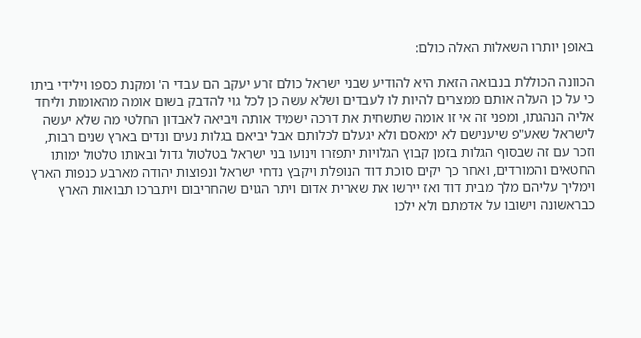באופן יותרו השאלות האלה כולם:

הכוונה הכוללת בנבואה הזאת היא להודיע שבני ישראל כולם זרע יעקב הם עבדי ה' ומקנת כספו וילידי ביתו כי על כן העלה אותם ממצרים להיות לו לעבדים ושלא עשה כן לכל גוי להדבק בשום אומה מהאומות וליחד אליה הנהגתו, ומפני זה אי זו אומה שתשחית את דרכה ישמיד אותה ויביאה לאבדון החלטי מה שלא יעשה לישראל שאע"פ שיענישם לא ימאסם ולא יגעלם לכלותם אבל יביאם בגלות נעים ונדים בארץ שנים רבות, וזכר עם זה שבסוף הגלות בזמן קבוץ הגלויות יתפזרו וינועו בני ישראל בטלטול גדול ובאותו טלטול ימותו החטאים והמורדים, ואחר כך יקים סוכת דוד הנופלת ויקבץ נדחי ישראל ונפוצות יהודה מארבע כנפות הארץ וימליך עליהם מלך מבית דוד ואז יירשו את שארית אדום ויתר הגוים שהחריבום ויתברכו תבואות הארץ כבראשונה וישובו על אדמתם ולא ילכו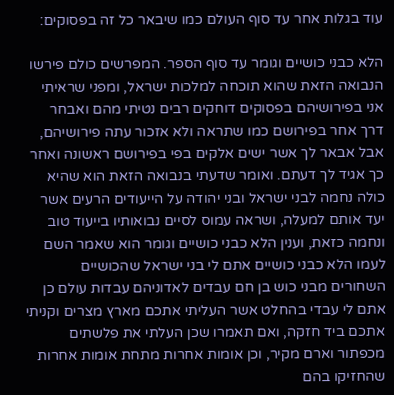עוד בגלות אחר עד סוף העולם כמו שיבאר כל זה בפסוקים:

הלא כבני כושיים וגומר עד סוף הספר. המפרשים כולם פירשו הנבואה הזאת שהוא תוכחה למלכות ישראל, ומפני שראיתי אני בפירושיהם בפסוקים דוחקים רבים נטיתי מהם ואבחר דרך אחר בפירושם כמו שתראה ולא אזכור עתה פירושיהם, אבל אבאר לך אשר ישים אלקים בפי בפירושם ראשונה ואחר כך אגיד לך דעתם. ואומר שדעתי בנבואה הזאת הוא שהיא כולה נחמה לבני ישראל ובני יהודה על הייעודים הרעים אשר יעד אותם למעלה, ושראה עמוס לסיים נבואותיו בייעוד טוב ונחמה כזאת, וענין הלא כבני כושיים וגומר הוא שאמר השם לעמו הלא כבני כושיים אתם לי בני ישראל שהכושיים השחורים מבני כוש בן חם עבדים לאדוניהם עבדות עולם כן אתם לי עבדי בהחלט אשר העליתי אתכם מארץ מצרים וקניתי אתכם ביד חזקה, ואם תאמרו שכן העלתי את פלשתים מכפתור וארם מקיר, וכן אומות אחרות מתחת אומות אחרות שהחזיקו בהם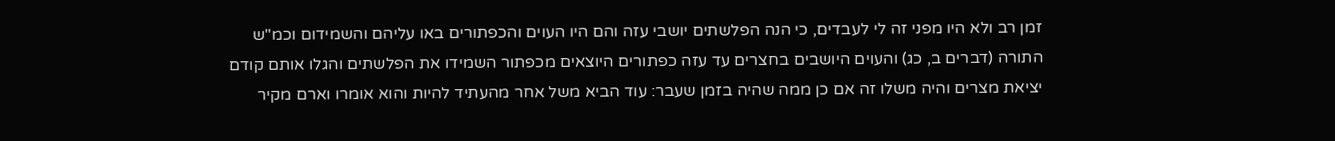זמן רב ולא היו מפני זה לי לעבדים, כי הנה הפלשתים יושבי עזה והם היו העוים והכפתורים באו עליהם והשמידום וכמ"ש התורה (דברים ב, כג) והעוים היושבים בחצרים עד עזה כפתורים היוצאים מכפתור השמידו את הפלשתים והגלו אותם קודם יציאת מצרים והיה משלו זה אם כן ממה שהיה בזמן שעבר: עוד הביא משל אחר מהעתיד להיות והוא אומרו וארם מקיר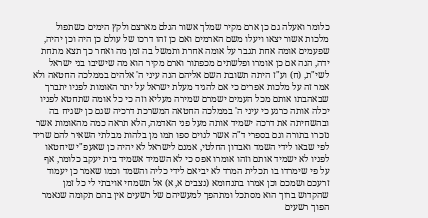כלומר ואעלה גם כן ארם מקיר שמלך אשור הגלם מארצם ולקץ הימים כשתפול מלכות אשור יצאו ויעלו משם הארמים ואם כן זהו דרכו של עולם כן היה וכן יהיה, שפעמים אומה אחת תגבר על אומה אחרת ותמשל בה זמן מה ואחר כך תצא מתחת ידה, הנה אם כן אומרו ופלשתים מכפתור וארם מקיר הוא מה שישיבו בני ישראל לשי"ת, (ח) וע"ז היתה תשובת השם אליהם הנה עיני ה' אלהים בממלכה החטאה ולא אמר זה על מלכות אפרים כי אם להגיד מעלת ישראל על יתר האומות לפניו יתברך שבאהבתו אותם מכל העמים ישמרם שמירה מעליא וזה כי כל אומה שתחטא לפניו יכלה אותה כרגע כי עיני ה' בממלכה החטאה המשרכת דרכיה שגם כן ישגיח בה ובהשחיתה את דרכה ישמיד אותה מעל פני האדמה, הלא תראה כמה מהאומות אשר נזכרו בתורה וגם בספרי ד"ה אשר לגוים ספו תמו מן בלהות מבלתי השאיר להם שריד לפי שבאו לידי השמד ואבדון החלטי, אמנם לישראל לא יהיה כן שאעפ"י שיחטאו לפניו לא ישמיד אותם וזהו אומרו אפס כי לא השמיד אשמיד בית יעקב כלומר, אף על פי שימרדו בו תכלית המרד לא יביאם לידי כליה והשמד וכמו שאמר כן יעמוד זרעכם ושמכם וכן אמרו בתנחומא (נצבים א, א) אל תשמחי אויבתי לי כל זמן שהקדוש ברוך הוא מסתכל ומתהפך למעשיהם של רשעים אין בהם תקומה שנאמר הפוך רשעים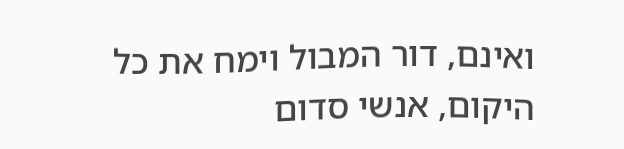ואינם, דור המבול וימח את כל היקום, אנשי סדום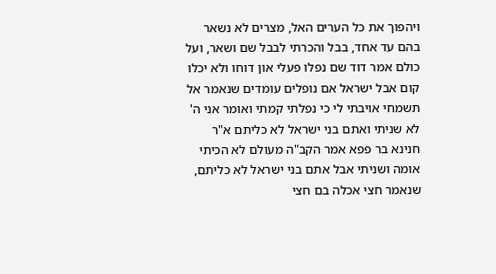ויהפוך את כל הערים האל, מצרים לא נשאר בהם עד אחד, בבל והכרתי לבבל שם ושאר, ועל כולם אמר דוד שם נפלו פעלי און דוחו ולא יכלו קום אבל ישראל אם נופלים עומדים שנאמר אל תשמחי אויבתי לי כי נפלתי קמתי ואומר אני ה' לא שניתי ואתם בני ישראל לא כליתם א"ר חנינא בר פפא אמר הקב"ה מעולם לא הכיתי אומה ושניתי אבל אתם בני ישראל לא כליתם, שנאמר חצי אכלה בם חצי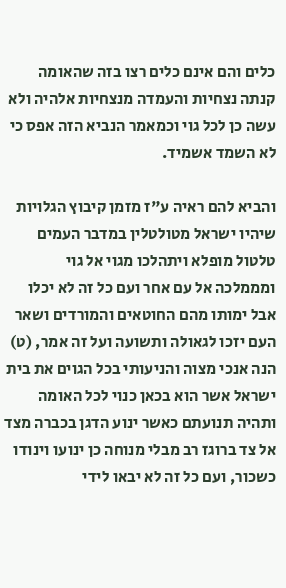כלים והם אינם כלים רצו בזה שהאומה קנתה נצחיות והעמדה מנצחיות אלהיה ולא עשה כן לכל גוי וכמאמר הנביא הזה אפס כי לא השמד אשמיד.

והביא להם ראיה ע"ז מזמן קיבוץ הגלויות שיהיו ישראל מטולטלין במדבר העמים טלטול מופלא ויתהלכו מגוי אל גוי ומממלכה אל עם אחר ועם כל זה לא יכלו אבל ימותו מהם החוטאים והמורדים ושאר העם יזכו לגאולה ותשועה ועל זה אמר, (ט) הנה אנכי מצוה והניעותי בכל הגוים את בית ישראל אשר הוא בכאן כנוי לכל האומה ותהיה תנועתם כאשר ינוע הדגן בכברה מצד אל צד ברוגז רב מבלי מנוחה כן ינועו וינודו כשכור, ועם כל זה לא יבאו לידי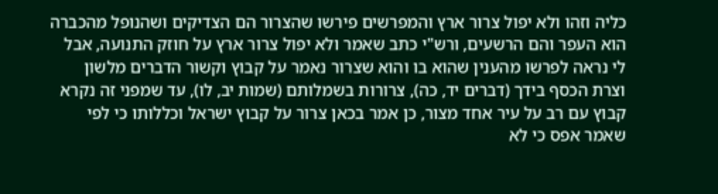כליה וזהו ולא יפול צרור ארץ והמפרשים פירשו שהצרור הם הצדיקים ושהנופל מהכברה הוא העפר והם הרשעים, ורש"י כתב שאמר ולא יפול צרור ארץ על חוזק התנועה, אבל לי נראה לפרשו מהענין שהוא בו והוא שצרור נאמר על קבוץ וקשור הדברים מלשון וצרת הכסף בידך (דברים יד, כה), צרורות בשמלותם (שמות יב, לו), עד שמפני זה נקרא קבוץ עם רב על עיר אחד מצור, כן אמר בכאן צרור על קבוץ ישראל וכללותו כי לפי שאמר אפס כי לא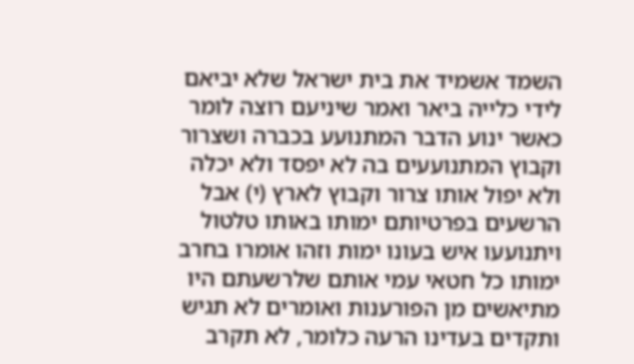השמד אשמיד את בית ישראל שלא יביאם לידי כלייה ביאר ואמר שיניעם רוצה לומר כאשר ינוע הדבר המתנועע בכברה ושצרור וקבוץ המתנועעים בה לא יפסד ולא יכלה ולא יפול אותו צרור וקבוץ לארץ (י) אבל הרשעים בפרטיותם ימותו באותו טלטול ויתנועעו איש בעונו ימות וזהו אומרו בחרב ימותו כל חטאי עמי אותם שלרשעתם היו מתיאשים מן הפורענות ואומרים לא תגיש ותקדים בעדינו הרעה כלומר, לא תקרב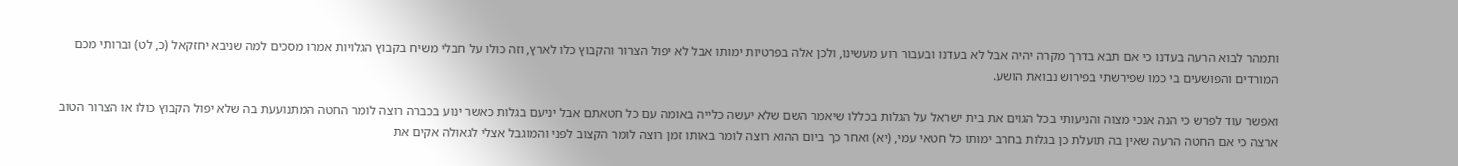ותמהר לבוא הרעה בעדנו כי אם תבא בדרך מקרה יהיה אבל לא בעדנו ובעבור רוע מעשינו, ולכן אלה בפרטיות ימותו אבל לא יפול הצרור והקבוץ כלו לארץ, וזה כולו על חבלי משיח בקבוץ הגלויות אמרו מסכים למה שניבא יחזקאל (כ, לט) וברותי מכם המורדים והפושעים בי כמו שפירשתי בפירוש נבואת הושע.

ואפשר עוד לפרש כי הנה אנכי מצוה והניעותי בכל הגוים את בית ישראל על הגלות בכללו שיאמר השם שלא יעשה כלייה באומה עם כל חטאתם אבל יניעם בגלות כאשר ינוע בכברה רוצה לומר החטה המתנועעת בה שלא יפול הקבוץ כולו או הצרור הטוב ארצה כי אם החטה הרעה שאין בה תועלת כן בגלות בחרב ימותו כל חטאי עמי, (יא) ואחר כך ביום ההוא רוצה לומר באותו זמן רוצה לומר הקצוב לפני והמוגבל אצלי לגאולה אקים את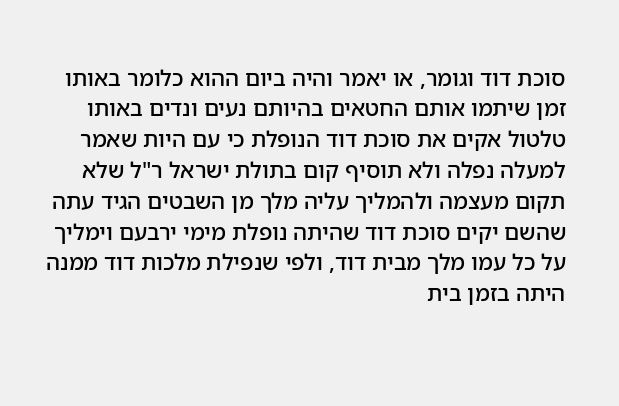סוכת דוד וגומר, או יאמר והיה ביום ההוא כלומר באותו זמן שיתמו אותם החטאים בהיותם נעים ונדים באותו טלטול אקים את סוכת דוד הנופלת כי עם היות שאמר למעלה נפלה ולא תוסיף קום בתולת ישראל ר"ל שלא תקום מעצמה ולהמליך עליה מלך מן השבטים הגיד עתה שהשם יקים סוכת דוד שהיתה נופלת מימי ירבעם וימליך על כל עמו מלך מבית דוד, ולפי שנפילת מלכות דוד ממנה היתה בזמן בית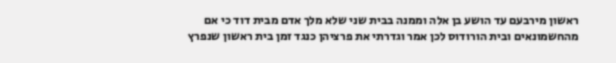ראשון מירבעם עד הושע בן אלה וממנה בבית שני שלא מלך אדם מבית דוד כי אם מהחשמונאים ובית הורודוס לכן אמר וגדרתי את פרציהן כנגד זמן בית ראשון שנפרץ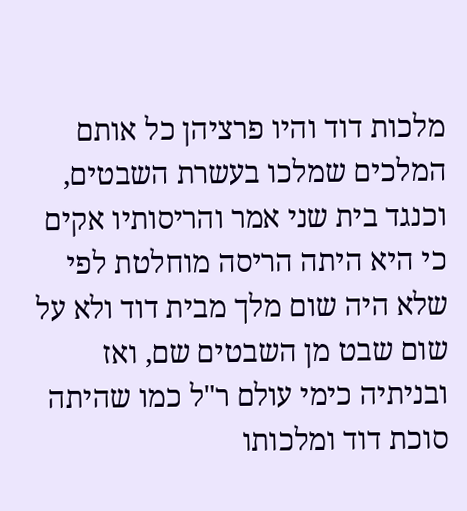מלכות דוד והיו פרציהן כל אותם המלכים שמלכו בעשרת השבטים, וכנגד בית שני אמר והריסותיו אקים כי היא היתה הריסה מוחלטת לפי שלא היה שום מלך מבית דוד ולא על שום שבט מן השבטים שם, ואז ובניתיה כימי עולם ר"ל כמו שהיתה סוכת דוד ומלכותו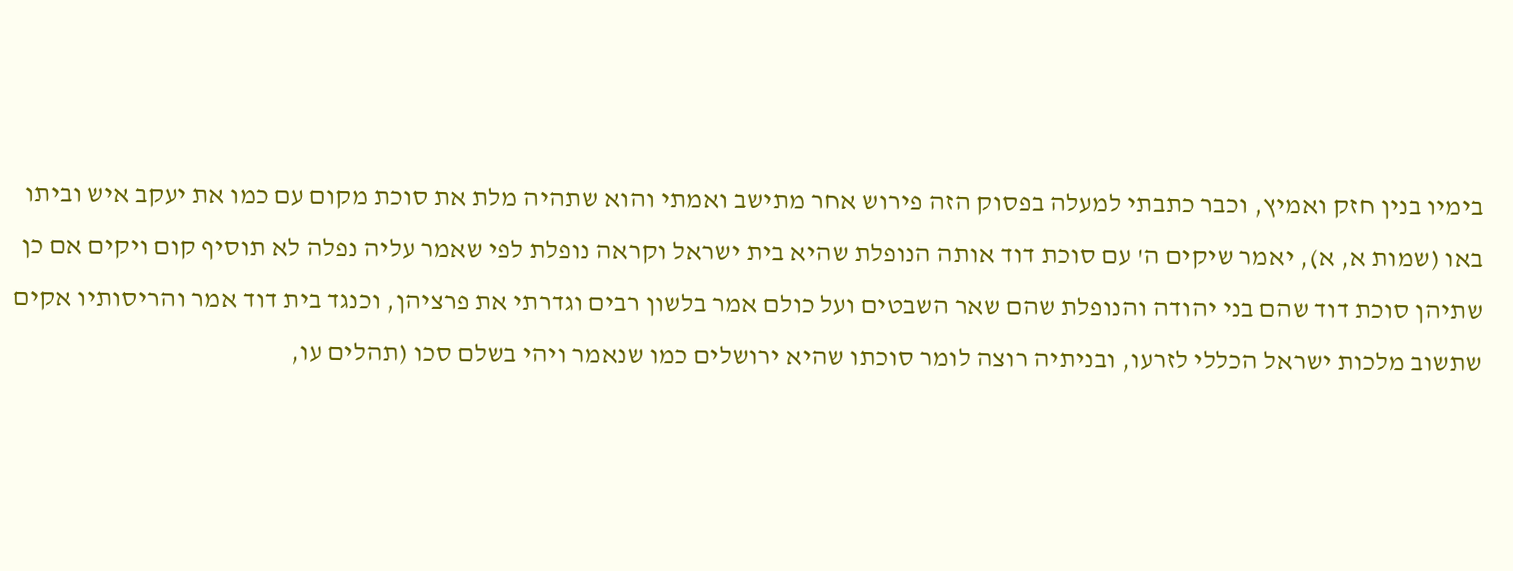בימיו בנין חזק ואמיץ, וכבר כתבתי למעלה בפסוק הזה פירוש אחר מתישב ואמתי והוא שתהיה מלת את סוכת מקום עם כמו את יעקב איש וביתו באו (שמות א, א), יאמר שיקים ה' עם סוכת דוד אותה הנופלת שהיא בית ישראל וקראה נופלת לפי שאמר עליה נפלה לא תוסיף קום ויקים אם כן שתיהן סוכת דוד שהם בני יהודה והנופלת שהם שאר השבטים ועל כולם אמר בלשון רבים וגדרתי את פרציהן, וכנגד בית דוד אמר והריסותיו אקים שתשוב מלכות ישראל הכללי לזרעו, ובניתיה רוצה לומר סוכתו שהיא ירושלים כמו שנאמר ויהי בשלם סכו (תהלים עו,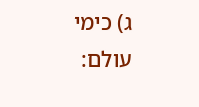ג) כימי עולם: